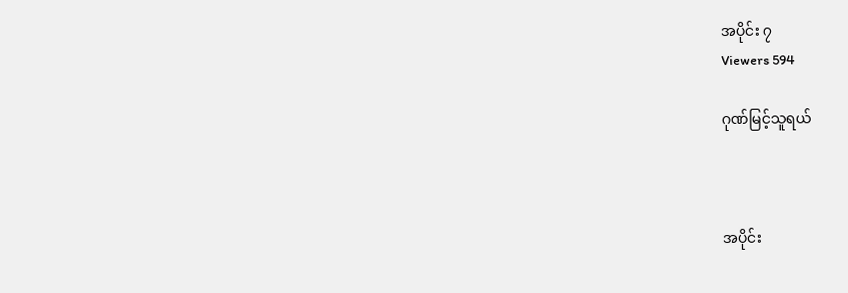အပိုင်း ၇
Viewers 594

ဂုဏ်မြင့်သူရယ်



အပိုင်း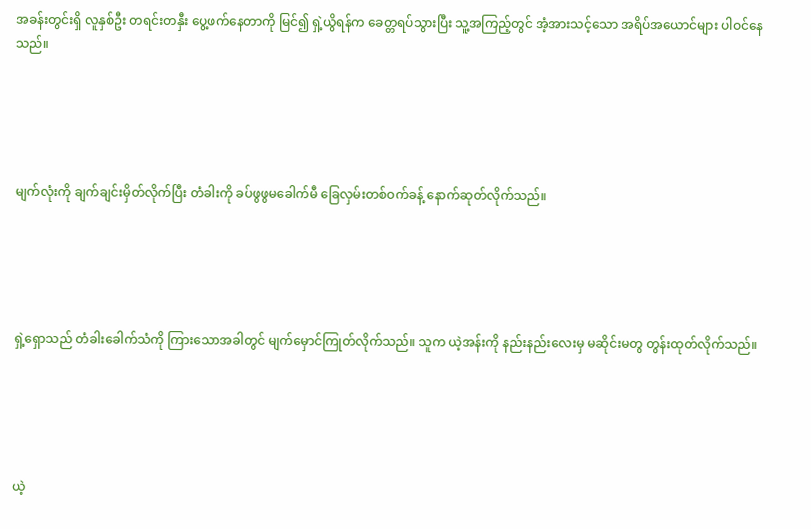အခန်းတွင်းရှိ လူနှစ်ဦး တရင်းတနှီး ပွေ့ဖက်နေတာကို မြင်၍ ရှဲ့ယွိရန်က ခေတ္တရပ်သွားပြီး သူ့အကြည့်တွင် အံ့အားသင့်သော အရိပ်အယောင်များ ပါဝင်နေသည်။





မျက်လုံးကို ချက်ချင်းမှိတ်လိုက်ပြီး တံခါးကို ခပ်ဖွဖွမခေါက်မီ ခြေလှမ်းတစ်ဝက်ခန့် နောက်ဆုတ်လိုက်သည်။





ရှဲ့ရှောသည် တံခါးခေါက်သံကို ကြားသောအခါတွင် မျက်မှောင်ကြုတ်လိုက်သည်။ သူက ယဲ့အန်းကို နည်းနည်းလေးမှ မဆိုင်းမတွ တွန်းထုတ်လိုက်သည်။





ယဲ့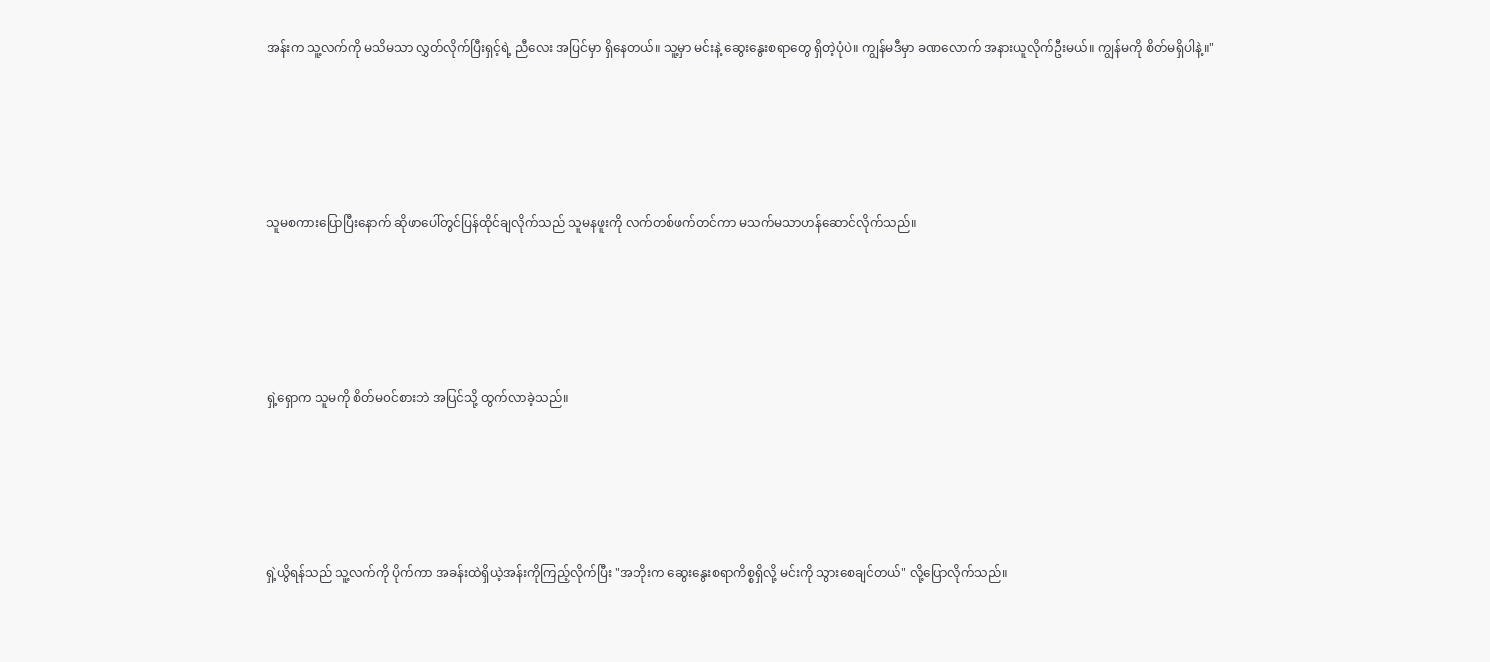အန်းက သူ့လက်ကို မသိမသာ လွှတ်လိုက်ပြီးရှင့်ရဲ့ ညီလေး အပြင်မှာ ရှိနေတယ်။ သူ့မှာ မင်းနဲ့ ဆွေးနွေးစရာတွေ ရှိတဲ့ပုံပဲ။ ကျွန်မဒီမှာ ခဏလောက် အနားယူလိုက်ဦးမယ်။ ကျွန်မကို စိတ်မရှိပါနဲ့။"





သူမစကားပြောပြီးနောက် ဆိုဖာပေါ်တွင်ပြန်ထိုင်ချလိုက်သည် သူမနဖူးကို လက်တစ်ဖက်တင်ကာ မသက်မသာဟန်ဆောင်လိုက်သည်။





ရှဲ့ရှောက သူမကို စိတ်မ၀င်စားဘဲ အပြင်သို့ ထွက်လာခဲ့သည်။





ရှဲ့ယွိရန်သည် သူ့လက်ကို ပိုက်ကာ အခန်းထဲရှိယဲ့အန်းကိုကြည့်လိုက်ပြီး "အဘိုးက ဆွေးနွေးစရာကိစ္စရှိလို့ မင်းကို သွားစေချင်တယ်" လို့ပြောလိုက်သည်။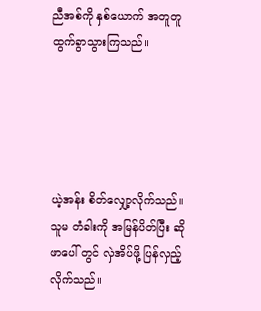ညီအစ်ကို နှစ်ယောက် အတူတူ ထွက်ခွာသွားကြသည်။





ယဲ့အန်း စိတ်လျှော့လိုက်သည်။ သူမ တံခါးကို အမြန်ပိတ်ပြီး ဆိုဖာပေါ် တွင် လှဲအိပ်ဖို့ ပြန်လှည့်လိုက်သည်။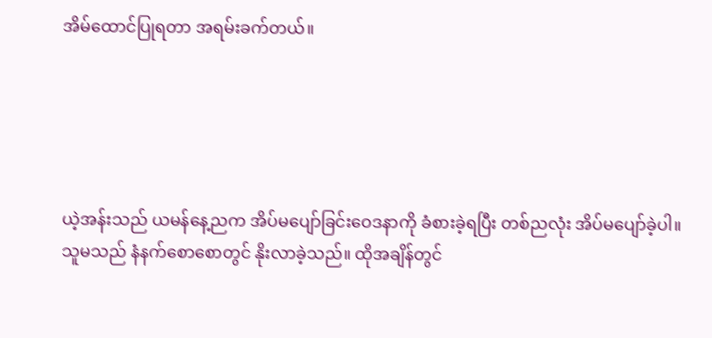အိမ်ထောင်ပြုရတာ အရမ်းခက်တယ်။





ယဲ့အန်းသည် ယမန်နေ့ညက အိပ်မပျော်ခြင်းဝေဒနာကို ခံစားခဲ့ရပြီး တစ်ညလုံး အိပ်မပျော်ခဲ့ပါ။ သူမသည် နံနက်စောစောတွင် နိုးလာခဲ့သည်။ ထိုအချိန်တွင်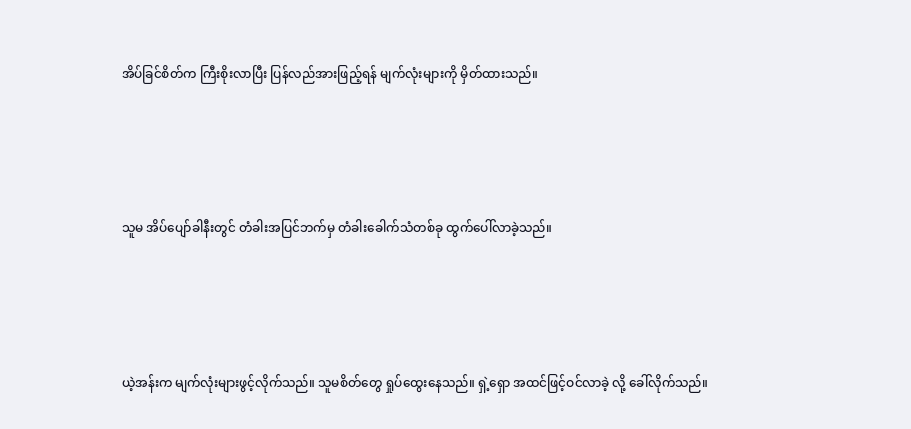အိပ်ခြင်စိတ်က ကြီးစိုးလာပြီး ပြန်လည်အားဖြည့်ရန် မျက်လုံးများကို မှိတ်ထားသည်။





သူမ အိပ်ပျော်ခါနီးတွင် တံခါးအပြင်ဘက်မှ တံခါးခေါက်သံတစ်ခု ထွက်ပေါ်လာခဲ့သည်။





ယဲ့အန်းက မျက်လုံးများဖွင့်လိုက်သည်။ သူမစိတ်တွေ ရှုပ်ထွေးနေသည်။ ရှဲ့ရှော အထင်ဖြင့်ဝင်လာခဲ့ လို့ ခေါ်လိုက်သည်။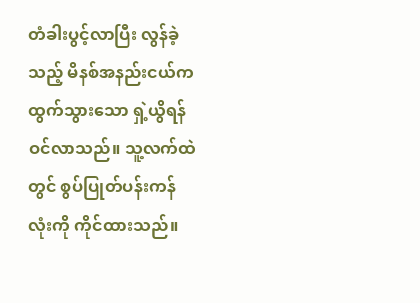တံခါးပွင့်လာပြီး လွန်ခဲ့သည့် မိနစ်အနည်းငယ်က ထွက်သွားသော ရှဲ့ယွိရန် ဝင်လာသည်။ သူ့လက်ထဲတွင် စွပ်ပြုတ်ပန်းကန်လုံးကို ကိုင်ထားသည်။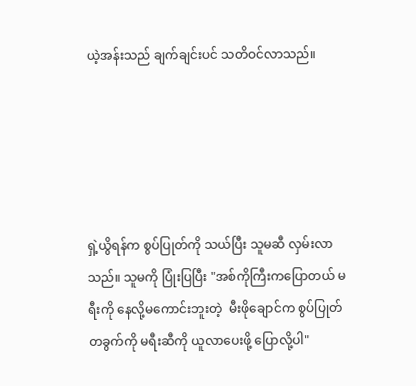ယဲ့အန်းသည် ချက်ချင်းပင် သတိဝင်လာသည်။





ရှဲ့ယွိရန်က စွပ်ပြုတ်ကို သယ်ပြီး သူမဆီ လှမ်းလာသည်။ သူမကို ပြုံးပြပြီး "အစ်ကိုကြီးကပြောတယ် မရီးကို နေလို့မကောင်းဘူးတဲ့  မီးဖိုချောင်က စွပ်ပြုတ်တခွက်ကို မရီးဆီကို ယူလာပေးဖို့ ပြောလို့ပါ"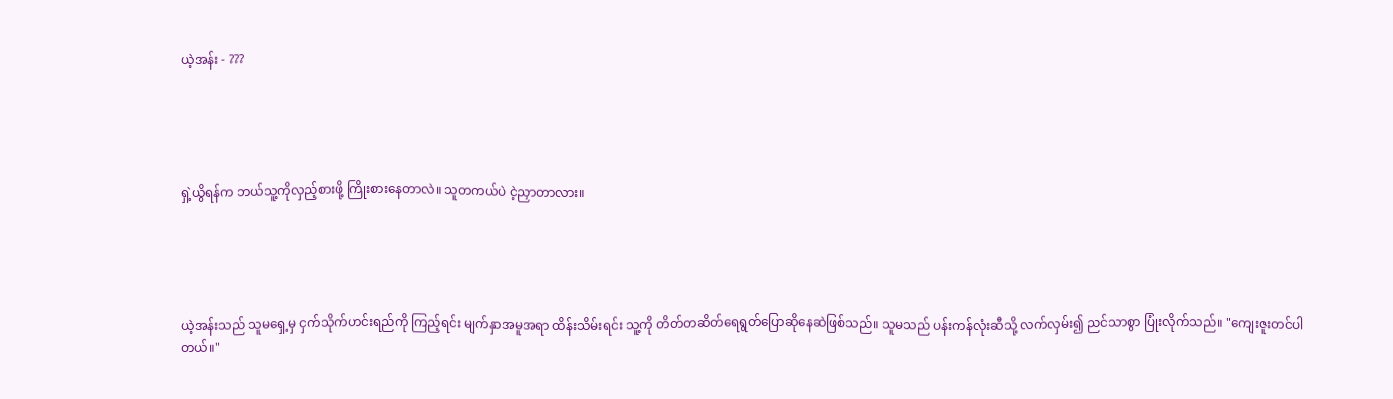ယဲ့အန်း - ???





ရှဲ့ယွိရန်က ဘယ်သူ့ကိုလှည့်စားဖို့ ကြိုးစားနေတာလဲ။ သူတကယ်ပဲ ငဲ့ညှာတာလား။





ယဲ့အန်းသည် သူမရှေ့မှ ငှက်သိုက်ဟင်းရည်ကို ကြည့်ရင်း မျက်နှာအမူအရာ ထိန်းသိမ်းရင်း သူ့ကို တိတ်တဆိတ်ရေရွတ်‌‌ပြောဆိုနေဆဲဖြစ်သည်။ သူမသည် ပန်းကန်လုံးဆီသို့ လက်လှမ်း၍ ညင်သာစွာ ပြုံးလိုက်သည်။ "ကျေးဇူးတင်ပါတယ်။"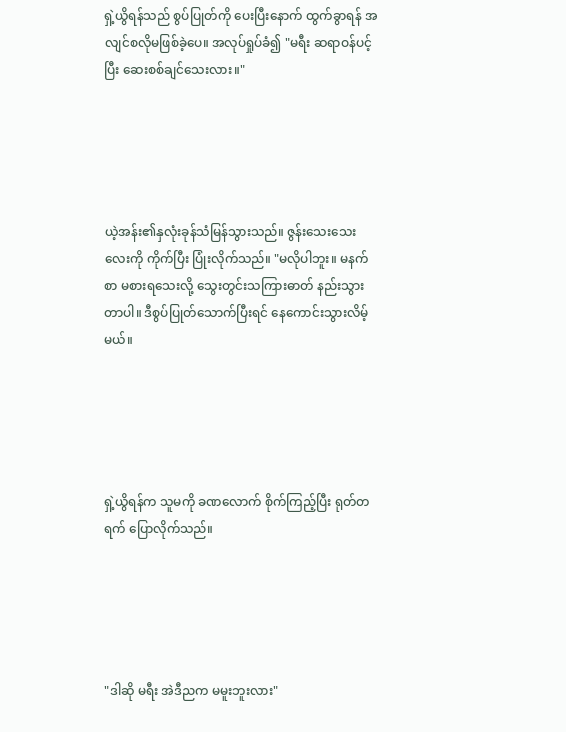ရှဲ့ယွိရန်သည် စွပ်ပြုတ်ကို ပေးပြီးနောက် ထွက်ခွာရန် အလျင်စလိုမဖြစ်ခဲ့ပေ။ အလုပ်ရှုပ်ခံ၍ "မရီး ဆရာဝန်ပင့်ပြီး ဆေးစစ်ချင်သေးလား။"





ယဲ့အန်း၏နှလုံးခုန်သံမြန်သွားသည်။ ဇွန်းသေးသေးလေးကို ကိုက်ပြီး ပြုံးလိုက်သည်။ "မလိုပါဘူး။ မနက်စာ မစားရသေးလို့ သွေးတွင်းသကြားဓာတ် နည်းသွားတာပါ။ ဒီစွပ်ပြုတ်သောက်ပြီးရင် နေကောင်းသွားလိမ့်မယ်။





ရှဲ့ယွိရန်က သူမကို ခဏလောက် စိုက်ကြည့်ပြီး ရုတ်တရက် ပြောလိုက်သည်။





"ဒါဆို မရီး အဲဒီညက မမူးဘူးလား"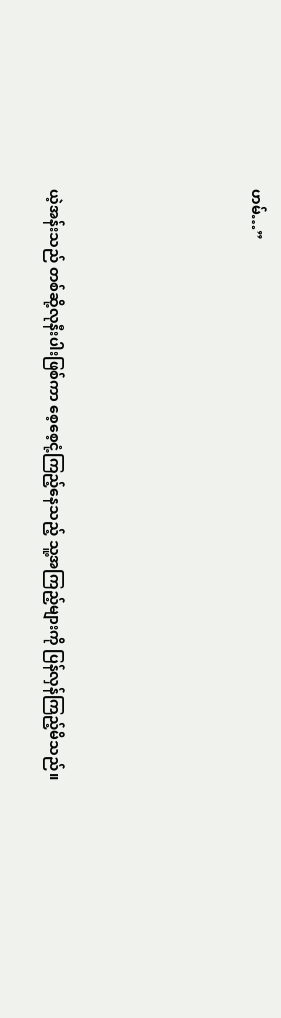ဟမ်…”





ယဲ့အန်းသည် တစ်ဆို့လုနီးပါးဖြစ်ကာ စေ့စေ့ငုံ့ကြည့်နေသည့် သူ့အကြည့်များကို ပြန်လှန်ကြည့်မိသည်။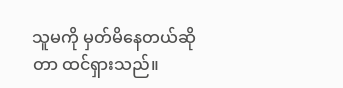သူမကို မှတ်မိနေတယ်ဆိုတာ ထင်ရှားသည်။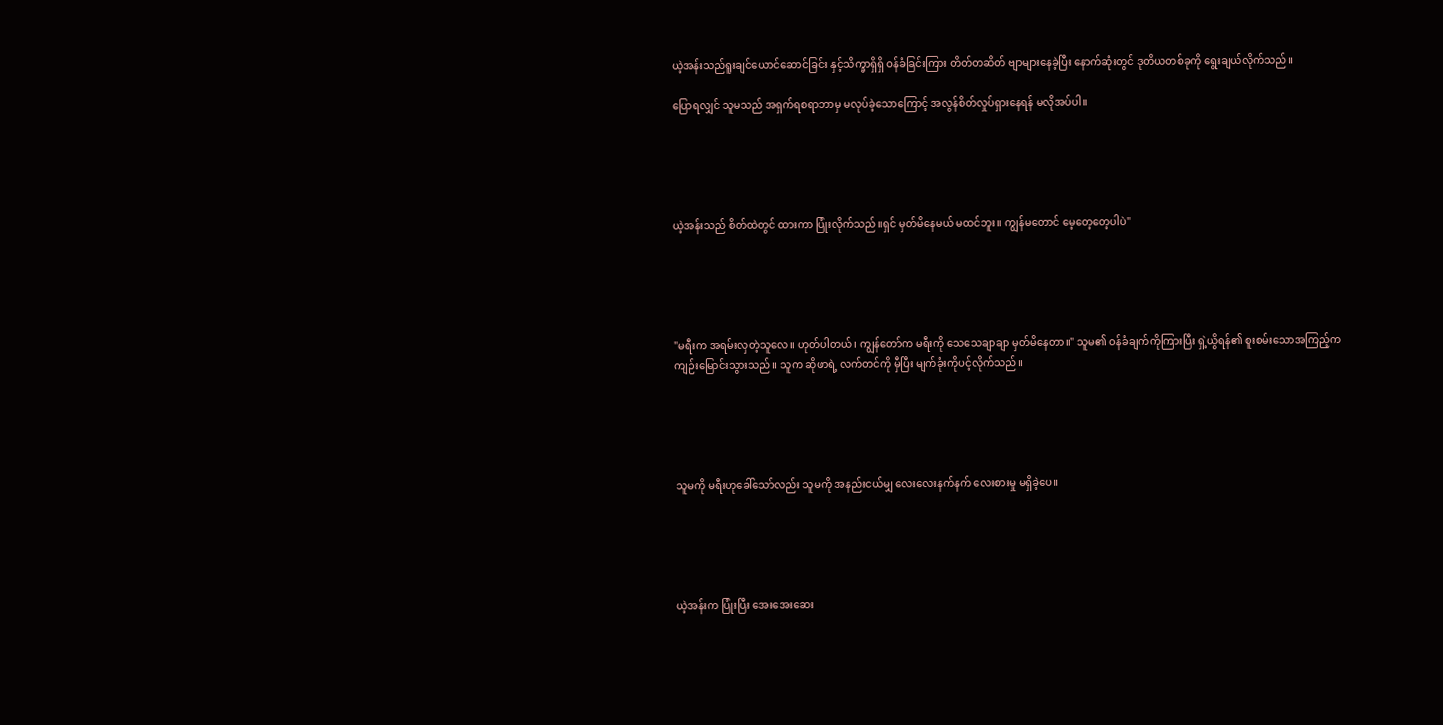ယဲ့အန်းသည်ရူးချင်ယောင်ဆောင်ခြင်း နှင့်သိက္ခာရှိရှိ ဝန်ခံခြင်းကြား တိတ်တဆိတ် ဗျာများနေခဲ့ပြီး နောက်ဆုံးတွင် ဒုတိယတစ်ခုကို ရွေးချယ်လိုက်သည်။

ပြောရလျှင် သူမသည် အရှက်ရစရာဘာမှ မလုပ်ခဲ့သောကြောင့် အလွန်စိတ်လှုပ်ရှားနေရန် မလိုအပ်ပါ။





ယဲ့အန်းသည် စိတ်ထဲတွင် ထားကာ ပြုံးလိုက်သည်။ရှင် မှတ်မိနေမယ် မထင်ဘူး။ ကျွန်မတောင် မေ့တေ့တေ့ပါပဲ"





"မရီးက အရမ်းလှတဲ့သူလေ။ ဟုတ်ပါတယ်၊ ကျွန်တော်က မရီးကို သေသေချာချာ မှတ်မိနေတာ။" သူမ၏ ဝန်ခံချက်ကိုကြားပြီး ရှဲ့ယွိရန်၏ စူးစမ်းသောအကြည့်က ကျဉ်းမြောင်းသွားသည်။ သူက ဆိုဖာရဲ့ လက်တင်ကို မှီပြီး မျက်ခုံးကိုပင့်လိုက်သည်။





သူမကို မရီးဟုခေါ်သော်လည်း သူမကို အနည်းငယ်မျှ လေးလေးနက်နက် လေးစားမှု မရှိခဲ့ပေ။





ယဲ့အန်းက ပြုံးပြီး အေးအေးဆေး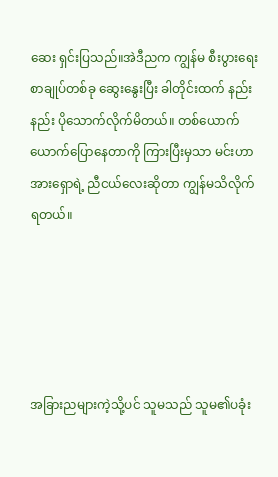ဆေး ရှင်းပြသည်။အဲဒီညက ကျွန်မ စီးပွားရေး စာချုပ်တစ်ခု ဆွေးနွေးပြီး ခါတိုင်းထက် နည်းနည်း ပိုသောက်လိုက်မိတယ်။ တစ်ယောက်ယောက်ပြောနေတာကို ကြားပြီးမှသာ မင်းဟာ အားရှောရဲ့ ညီငယ်လေးဆိုတာ ကျွန်မသိလိုက်ရတယ်။





အခြားညများကဲ့သို့ပင် သူမသည် သူမ၏ပခုံး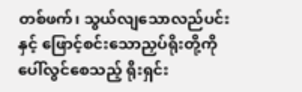တစ်ဖက်၊ သွယ်လျသောလည်ပင်းနှင့် ဖြောင့်စင်းသောညှပ်ရိုးတို့ကို ပေါ်လွင်စေသည့် ရိုးရှင်း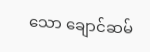သော ချောင်ဆမ်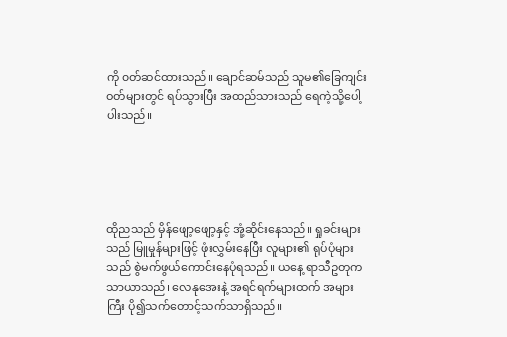ကို ၀တ်ဆင်ထားသည်။ ချောင်ဆမ်သည် သူမ၏ခြေကျင်းဝတ်များတွင် ရပ်သွားပြီး အထည်သားသည် ရေကဲ့သို့ပေါ့ပါးသည်။





ထိုညသည် မှိန်ဖျော့ဖျော့နှင့် အုံ့ဆိုင်းနေသည်။ ရှုခင်းများသည် မြူမှုန်များဖြင့် ဖုံးလွှမ်းနေပြီး လူများ၏ ရုပ်ပုံများသည် စွဲမက်ဖွယ်ကောင်းနေပုံရသည်။ ယနေ့ ရာသီဥတုက သာယာသည်၊ လေနုအေးနဲ့ အရင်ရက်များထက် အများကြီး ပို၍သက်တောင့်သက်သာရှိသည်။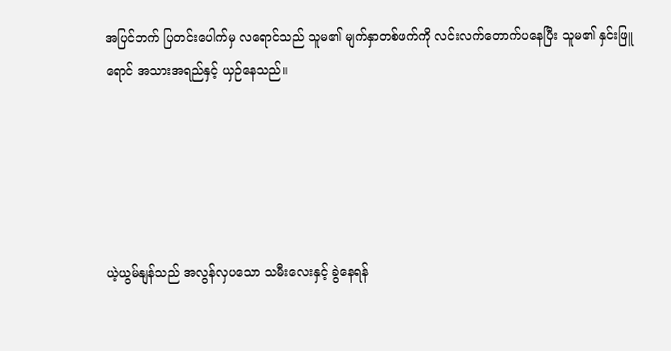အပြင်ဘက် ပြတင်းပေါက်မှ လရောင်သည် သူမ၏ မျက်နှာတစ်ဖက်ကို လင်းလက်တောက်ပနေပြီး သူမ၏ နှင်းဖြူရောင် အသားအရည်နှင့် ယှဉ်နေသည်။





ယဲ့ယွမ်နျန်သည် အလွန်လှပသော သမီးလေးနှင့် ခွဲနေရန်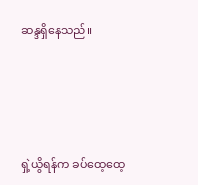ဆန္ဒရှိနေသည်။





ရှဲ့ယွိရန်က ခပ်ထေ့ထေ့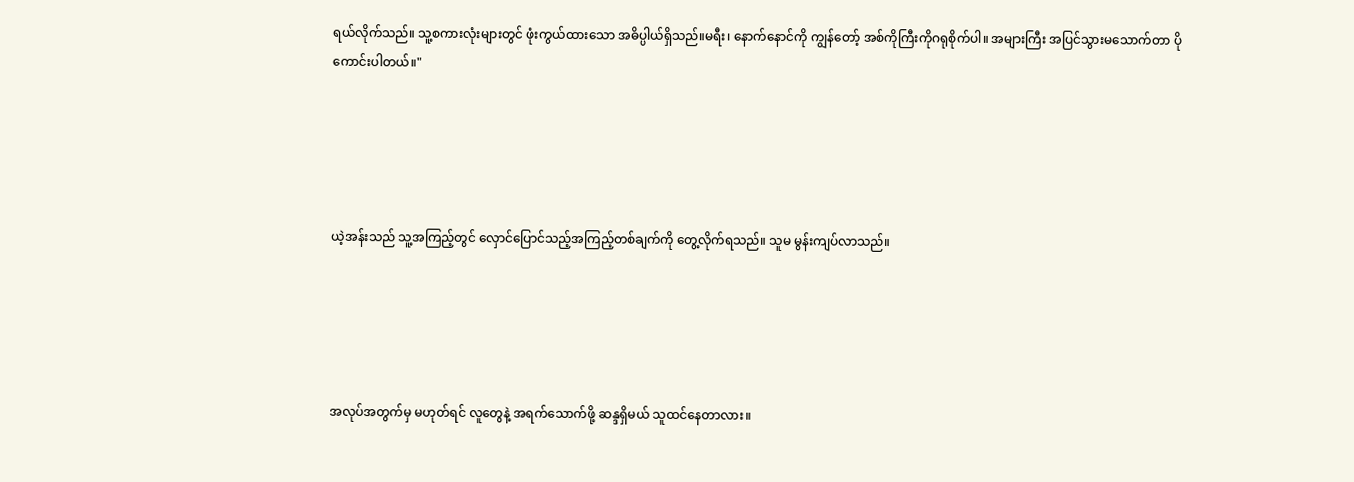ရယ်လိုက်သည်။ သူ့စကားလုံးများတွင် ဖုံးကွယ်ထားသော အဓိပ္ပါယ်ရှိသည်။မရီး၊ နောက်နောင်ကို ကျွန်တော့် အစ်ကိုကြီးကိုဂရုစိုက်ပါ။ အများကြီး အပြင်သွားမသောက်တာ ပိုကောင်းပါတယ်။"





ယဲ့အန်းသည် သူ့အကြည့်တွင် လှောင်ပြောင်သည့်အကြည့်တစ်ချက်ကို တွေ့လိုက်ရသည်။ သူမ မွန်းကျပ်လာသည်။





အလုပ်အတွက်မှ မဟုတ်ရင် လူတွေနဲ့ အရက်သောက်ဖို့ ဆန္ဒရှိမယ် သူထင်နေတာလား။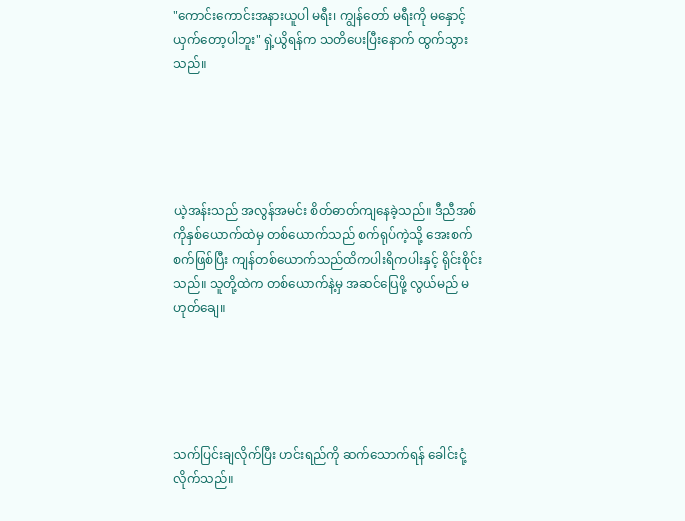"ကောင်းကောင်းအနားယူပါ မရီး၊ ကျွန်တော် မရီးကို မနှောင့်ယှက်တော့ပါဘူး" ရှဲ့ယွိရန်က သတိပေးပြီးနောက် ထွက်သွားသည်။





ယဲ့အန်းသည် အလွန်အမင်း စိတ်ဓာတ်ကျနေခဲ့သည်။ ဒီညီအစ်ကိုနှစ်ယောက်ထဲမှ တစ်ယောက်သည် စက်ရုပ်ကဲ့သို့ အေးစက်စက်ဖြစ်ပြီး ကျန်တစ်ယောက်သည်ထိကပါးရိကပါးနှင့် ရိုင်းစိုင်းသည်။ သူတို့ထဲက တစ်ယောက်နဲ့မှ အဆင်ပြေဖို့ လွယ်မည် မဟုတ်ချေ။





သက်ပြင်းချလိုက်ပြီး ဟင်းရည်ကို ဆက်သောက်ရန် ခေါင်းငုံ့လိုက်သည်။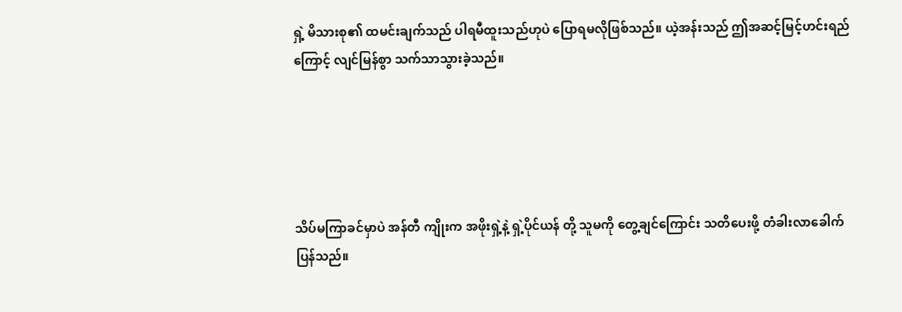ရှဲ့ မိသားစု၏ ထမင်းချက်သည် ပါရမီထူးသည်ဟုပဲ ပြောရမလိုဖြစ်သည်။ ယဲ့အန်းသည် ဤအဆင့်မြင့်ဟင်းရည်ကြောင့် လျင်မြန်စွာ သက်သာသွားခဲ့သည်။





သိပ်မကြာခင်မှာပဲ အန်တီ ကျိုးက အဖိုးရှဲ့နဲ့ ရှဲ့ပိုင်ယန် တို့ သူမကို တွေ့ချင်ကြောင်း သတိပေးဖို့ တံခါးလာခေါက်ပြန်သည်။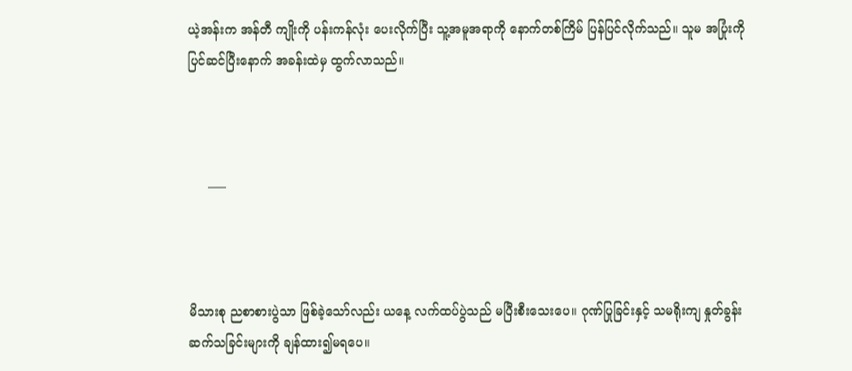ယဲ့အန်းက အန်တီ ကျိုးကို ပန်းကန်လုံး ပေးလိုက်ပြီး သူ့အမူအရာကို နောက်တစ်ကြိမ် ပြန်ပြင်လိုက်သည်။ သူမ အပြုံးကိုပြင်ဆင်ပြီးနောက် အခန်းထဲမှ ထွက်လာသည်။



     —–



မိသားစု ညစာစားပွဲသာ ဖြစ်ခဲ့သော်လည်း ယနေ့ လက်ထပ်ပွဲသည် မပြီးစီးသေးပေ။ ဂုဏ်ပြုခြင်းနှင့် သမရိုးကျ နှုတ်ခွန်းဆက်သခြင်းများကို ချန်ထား၍မရပေ။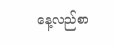နေ့လည်စာ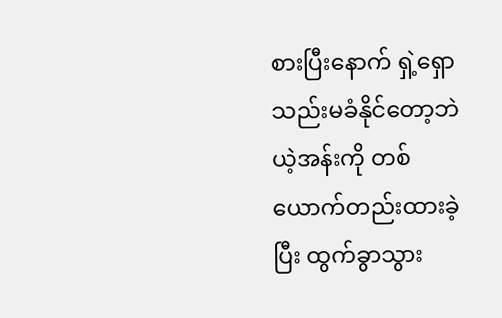စားပြီးနောက် ရှဲ့ရှော သည်းမခံနိုင်တော့ဘဲ ယဲ့အန်းကို တစ်ယောက်တည်းထားခဲ့ပြီး ထွက်ခွာသွား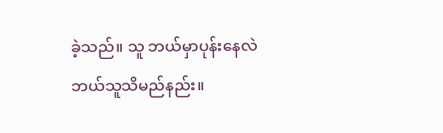ခဲ့သည်။ သူ ဘယ်မှာပုန်းနေလဲ ဘယ်သူသိမည်နည်း။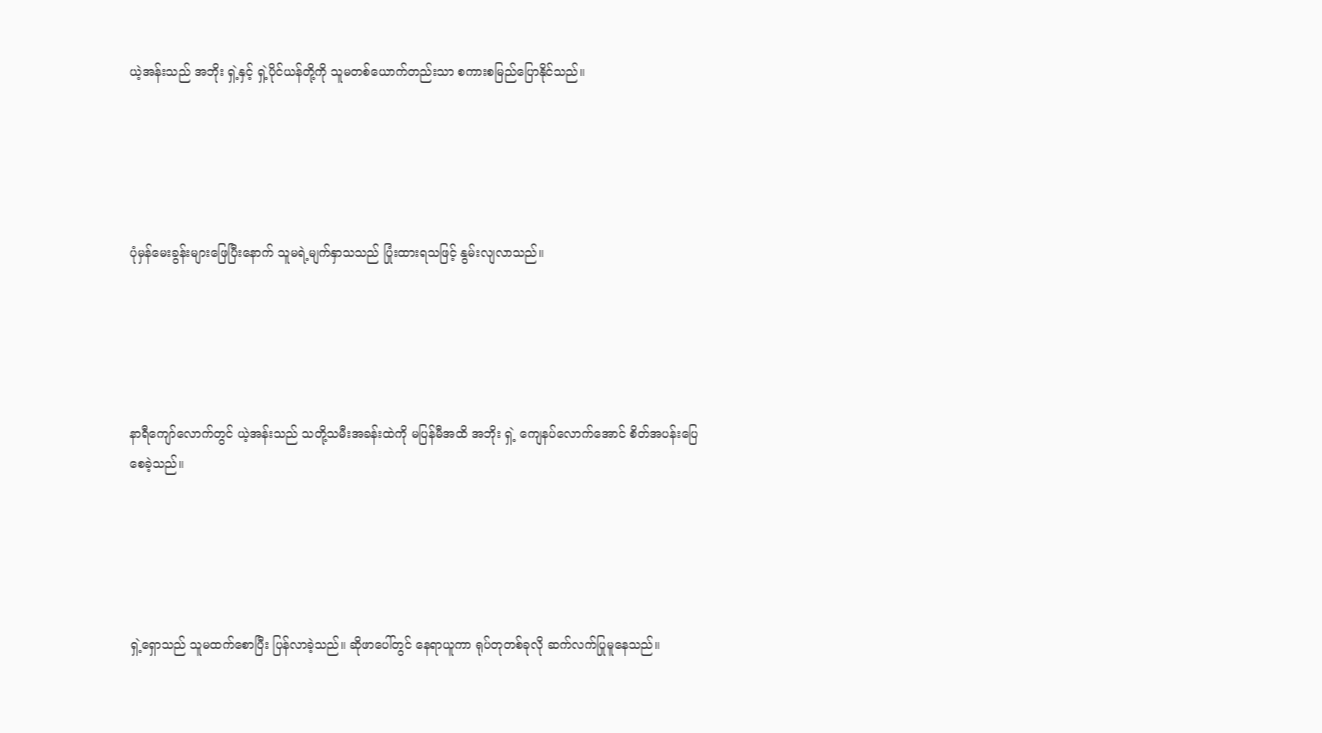ယဲ့အန်းသည် အဘိုး ရှဲ့နှင့် ရှဲ့ပိုင်ယန်တို့ကို သူမတစ်ယောက်တည်းသာ စကားစမြည်ပြောနိုင်သည်။





ပုံမှန်မေးခွန်းများဖြေပြီးနောက် သူမရဲ့မျက်နှာသသည် ပြုံးထားရသဖြင့် နွမ်းလျလာသည်။





နာရီကျော်လောက်တွင် ယဲ့အန်းသည် သတို့သမီးအခန်းထဲကို မပြန်မီအထိ အဘိုး ရှဲ့ ကျေနပ်လောက်အောင် စိတ်အပန်းပြေစေခဲ့သည်။





ရှဲ့ရှောသည် သူမထက်စောပြီး ပြန်လာခဲ့သည်။ ဆိုဖာပေါ်တွင် နေရာယူကာ ရုပ်တုတစ်ခုလို ဆက်လက်ပြုမူနေသည်။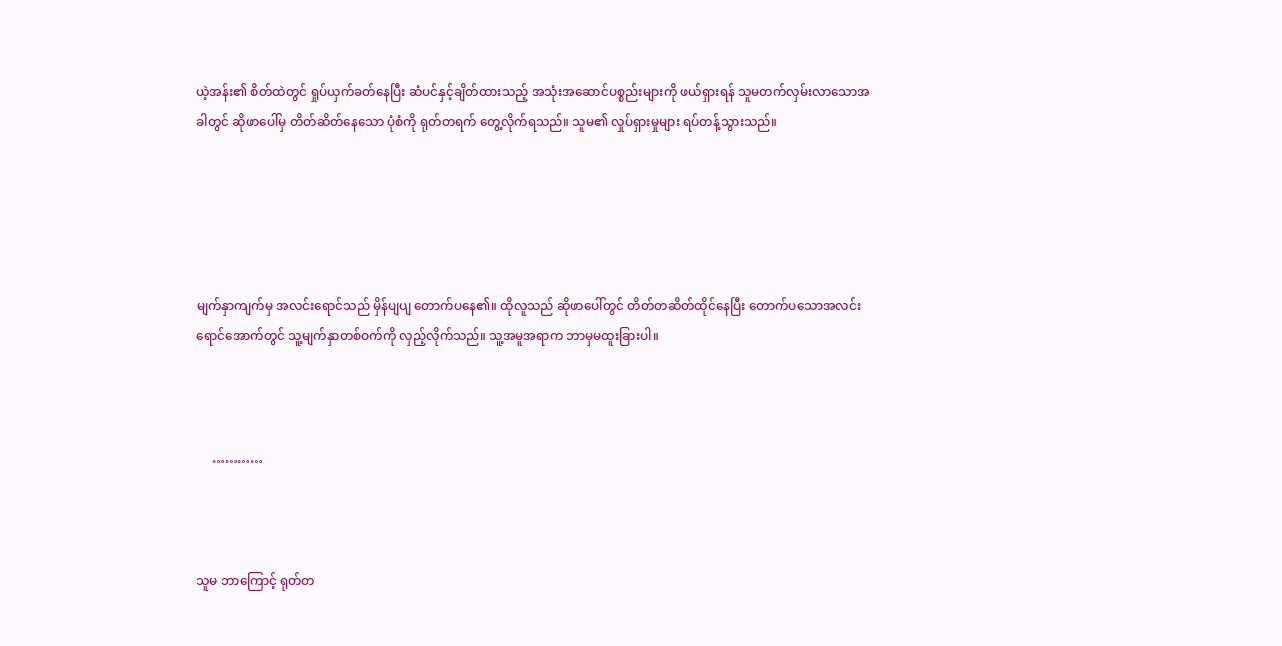ယဲ့အန်း၏ စိတ်ထဲတွင် ရှုပ်ယှက်ခတ်နေပြီး ဆံပင်နှင့်ချိတ်ထားသည့် အသုံးအဆောင်ပစ္စည်းများကို ဖယ်ရှားရန် သူမတက်လှမ်းလာသောအခါတွင် ဆိုဖာပေါ်မှ တိတ်ဆိတ်နေသော ပုံစံကို ရုတ်တရက် တွေ့လိုက်ရသည်။ သူမ၏ လှုပ်ရှားမှုများ ရပ်တန့်သွားသည်။





မျက်နှာကျက်မှ အလင်းရောင်သည် မှိန်ပျပျ တောက်ပနေ၏။ ထိုလူသည် ဆိုဖာပေါ်တွင် တိတ်တဆိတ်ထိုင်နေပြီး တောက်ပသောအလင်းရောင်အောက်တွင် သူ့မျက်နှာတစ်ဝက်ကို လှည့်လိုက်သည်။ သူ့အမူအရာက ဘာမှမထူးခြားပါ။



     …………



သူမ ဘာကြောင့် ရုတ်တ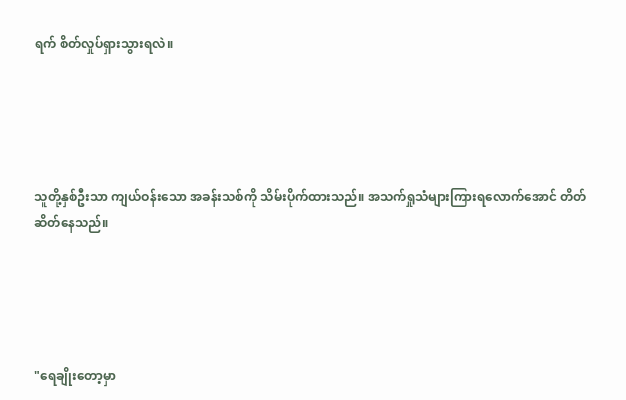ရက် စိတ်လှုပ်ရှားသွားရလဲ။





သူတို့နှစ်ဦးသာ ကျယ်ဝန်းသော အခန်းသစ်ကို သိမ်းပိုက်ထားသည်။ အသက်ရှုသံများကြားရလောက်အောင် တိတ်ဆိတ်နေသည်။





"ရေချိုးတော့မှာ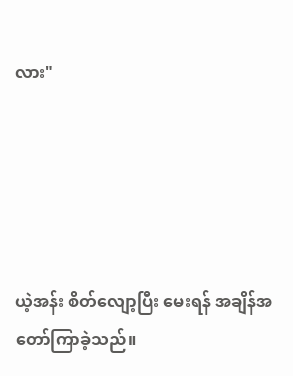လား"





ယဲ့အန်း စိတ်လျော့ပြီး မေးရန် အချိန်အတော်ကြာခဲ့သည်။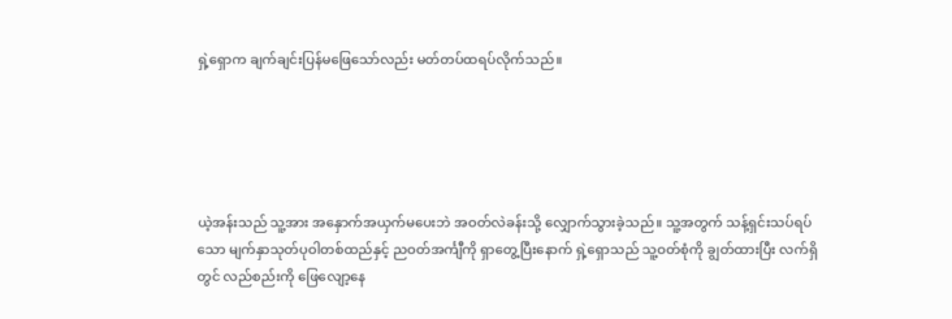ရှဲ့ရှောက ချက်ချင်းပြန်မဖြေသော်လည်း မတ်တပ်ထရပ်လိုက်သည်။





ယဲ့အန်းသည် သူ့အား အနှောက်အယှက်မပေးဘဲ အဝတ်လဲခန်းသို့ လျှောက်သွားခဲ့သည်။ သူ့အတွက် သန့်ရှင်းသပ်ရပ်သော မျက်နှာသုတ်ပုဝါတစ်ထည်နှင့် ညဝတ်အင်္ကျီကို ရှာတွေ့ပြီးနောက် ရှဲ့ရှောသည် သူ့ဝတ်စုံကို ချွတ်ထားပြီး လက်ရှိတွင် လည်စည်းကို ဖြေလျော့နေ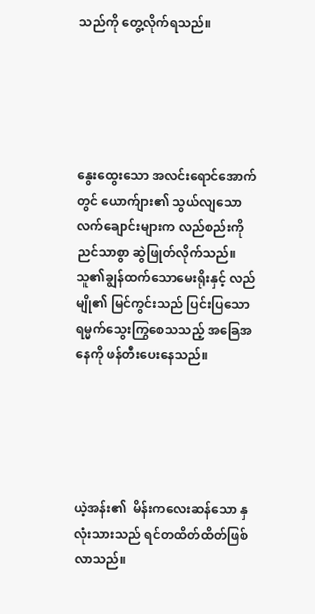သည်ကို တွေ့လိုက်ရသည်။





နွေးထွေးသော အလင်းရောင်အောက်တွင် ယောက်ျား၏ သွယ်လျသောလက်ချောင်းများက လည်စည်းကို ညင်သာစွာ ဆွဲဖြုတ်လိုက်သည်။ သူ၏ချွန်ထက်သောမေးရိုးနှင့် လည်မျို၏ မြင်ကွင်းသည် ပြင်းပြသော ရမ္မက်သွေးကြွစေသသည့် အခြေအနေကို ဖန်တီးပေးနေသည်။





ယဲ့အန်း၏  မိန်းကလေးဆန်သော နှလုံးသားသည် ရင်တထိတ်ထိတ်ဖြစ်လာသည်။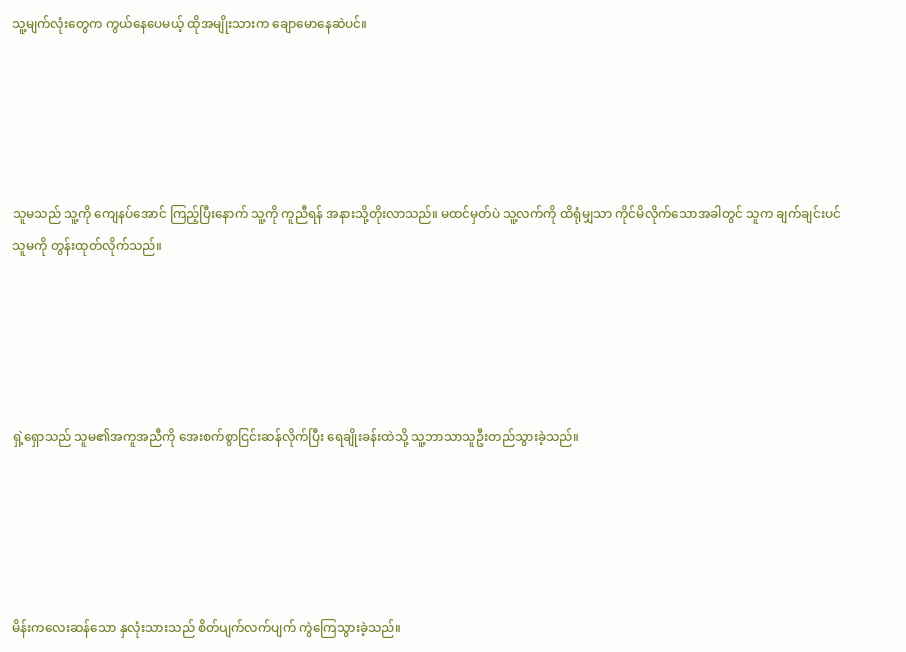သူ့မျက်လုံးတွေက ကွယ်နေပေမယ့် ထိုအမျိုးသားက ချောမောနေဆဲပင်။





သူမသည် သူ့ကို ကျေနပ်အောင် ကြည့်ပြီးနောက် သူ့ကို ကူညီရန် အနားသို့တိုးလာသည်။ မထင်မှတ်ပဲ သူ့လက်ကို ထိရုံမျှသာ ကိုင်မိလိုက်သောအခါတွင် သူက ချက်ချင်းပင် သူမကို တွန်းထုတ်လိုက်သည်။





ရှဲ့ရှောသည် သူမ၏အကူအညီကို အေးစက်စွာငြင်းဆန်လိုက်ပြီး ရေချိုးခန်းထဲသို့ သူ့ဘာသာသူဦးတည်သွားခဲ့သည်။





မိန်းကလေးဆန်သော နှလုံးသားသည် စိတ်ပျက်လက်ပျက် ကွဲကြေသွားခဲ့သည်။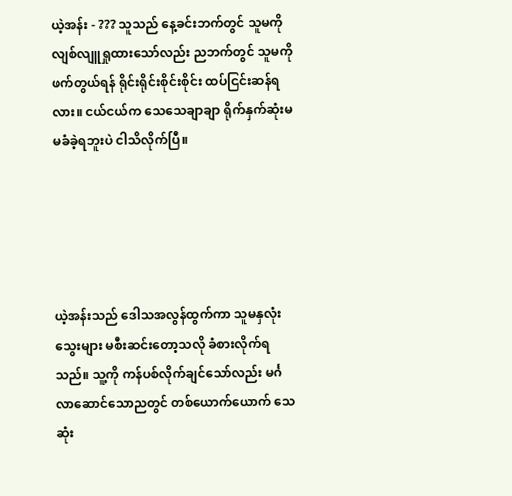ယဲ့အန်း - ??? သူသည် နေ့ခင်းဘက်တွင် သူမကို လျစ်လျူရှုထားသော်လည်း ညဘက်တွင် သူမကိုဖက်တွယ်ရန် ရိုင်းရိုင်းစိုင်းစိုင်း ထပ်ငြင်းဆန်ရလား။ ငယ်ငယ်က သေသေချာချာ ရိုက်နှက်ဆုံးမ မခံခဲ့ရဘူးပဲ ငါသိလိုက်ပြီ။





ယဲ့အန်းသည် ဒေါသအလွန်ထွက်ကာ သူမနှလုံးသွေးများ မစီးဆင်းတော့သလို ခံစားလိုက်ရသည်။ သူ့ကို ကန်ပစ်လိုက်ချင်သော်လည်း မင်္ဂလာဆောင်သောညတွင် တစ်ယောက်ယောက် သေဆုံး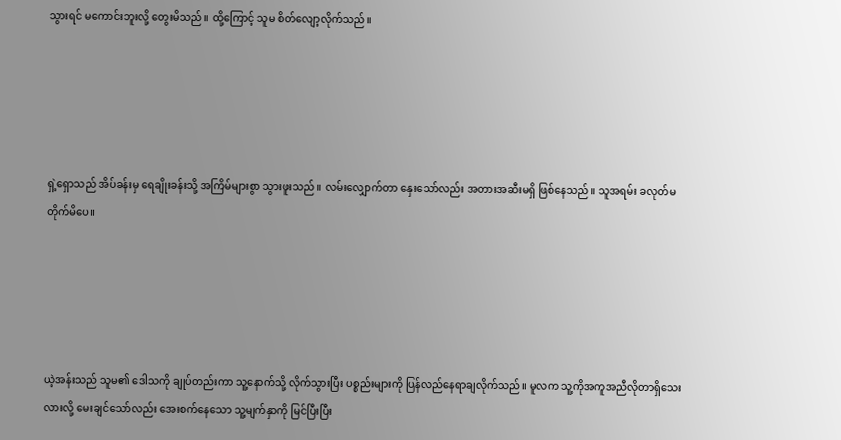သွားရင် မကောင်းဘူးလို့ တွေးမိသည်။ ထို့ကြောင့် သူမ စိတ်လျော့လိုက်သည်။





ရှဲ့ရှောသည် အိပ်ခန်းမှ ရေချိုးခန်းသို့ အကြိမ်များစွာ သွားဖူးသည်။ လမ်းလျှောက်တာ နှေးသော်လည်း အတားအဆီးမရှိ ဖြစ်နေသည်။ သူအရမ်း ခလုတ်မတိုက်မိပေ။





ယဲ့အန်းသည် သူမ၏ ဒေါသကို ချုပ်တည်းကာ သူ့နောက်သို့ လိုက်သွားပြီး ပစ္စည်းများကို ပြန်လည်နေရာချလိုက်သည်။ မူလက သူ့ကိုအကူအညီလိုတာရှိသေးလားလို့ မေးချင်သော်လည်း အေးစက်နေသော သူ့မျက်နှာကို မြင်ပြီးပြီး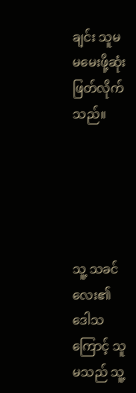ချင်း သူမ မမေးဖို့ဆုံးဖြတ်လိုက်သည်။





သူ့ သခင်လေး၏ ဒေါသကြောင့် သူမသည် သူ့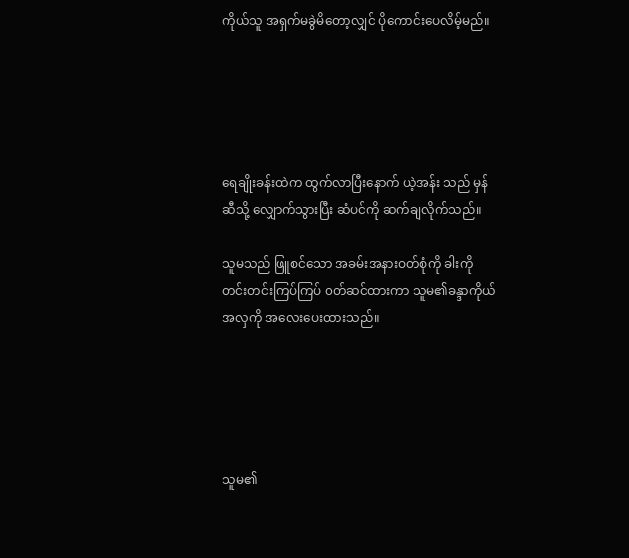ကိုယ်သူ အရှက်မခွဲမိတော့လျှင် ပိုကောင်းပေလိမ့်မည်။





ရေချိုးခန်းထဲက ထွက်လာပြီးနောက် ယဲ့အန်း သည် မှန်ဆီသို့ လျှောက်သွားပြီး ဆံပင်ကို ဆက်ချလိုက်သည်။

သူမသည် ဖြူစင်သော အခမ်းအနားဝတ်စုံကို ခါးကိုတင်းတင်းကြပ်ကြပ် ၀တ်ဆင်ထားကာ သူမ၏ခန္ဒာကိုယ်အလှကို အလေးပေးထားသည်။





သူမ၏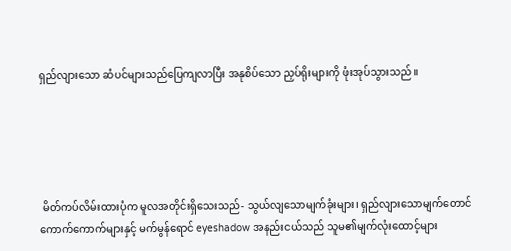ရှည်လျားသော ဆံပင်များသည်ပြေကျလာပြီး အနုစိပ်သော ညှပ်ရိုးများကို ဖုံးအုပ်သွားသည်။





 မိတ်ကပ်လိမ်းထားပုံက မူလအတိုင်းရှိသေးသည်- သွယ်လျသောမျက်ခုံးများ၊ ရှည်လျားသောမျက်တောင် ကောက်ကောက်များနှင့် မက်မွန်ရောင် eyeshadow အနည်းငယ်သည် သူမ၏မျက်လုံးထောင့်များ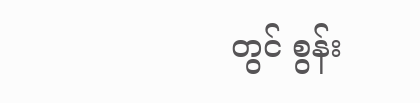တွင် စွန်း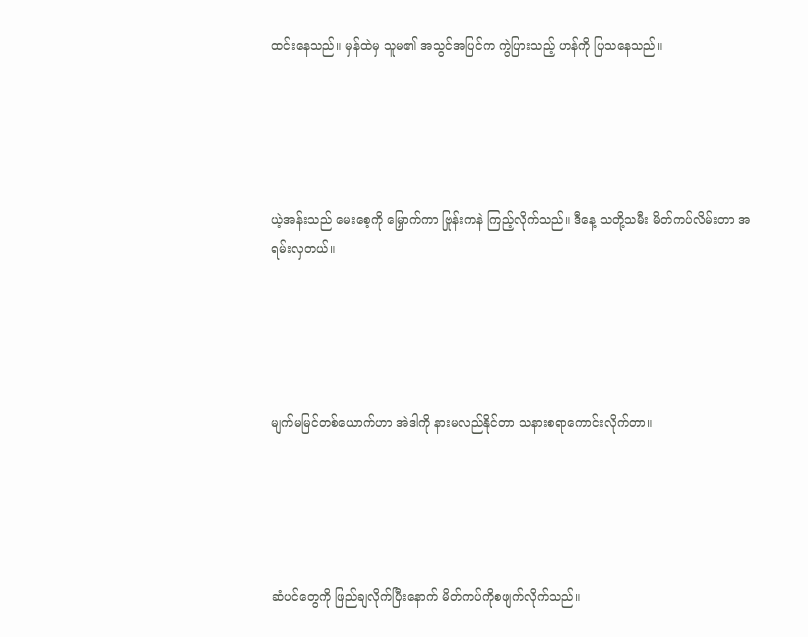ထင်းနေသည်။ မှန်ထဲမှ သူမ၏ အသွင်အပြင်က ကွဲပြားသည့် ဟန်ကို ပြသနေသည်။





ယဲ့အန်းသည် မေးစေ့ကို မြှောက်ကာ ဗြုန်းကနဲ ကြည့်လိုက်သည်။ ဒီနေ့ သတို့သမီး မိတ်ကပ်လိမ်းတာ အရမ်းလှတယ်။





မျက်မမြင်တစ်ယောက်ဟာ အဲဒါကို နားမလည်နိုင်တာ သနားစရာကောင်းလိုက်တာ။





ဆံပင်တွေကို ဖြည်ချလိုက်ပြီးနောက် မိတ်ကပ်ကိုစဖျက်လိုက်သည်။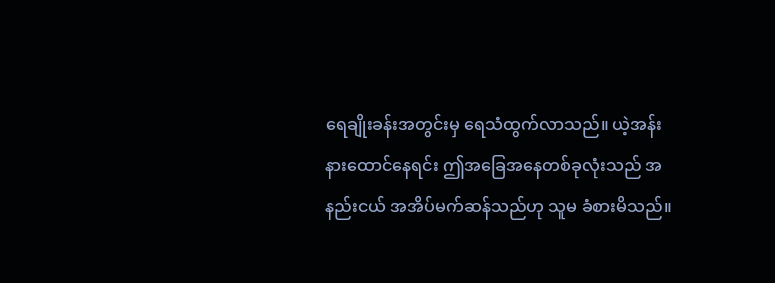ရေချိုးခန်းအတွင်းမှ ရေသံထွက်လာသည်။ ယဲ့အန်း နားထောင်နေရင်း ဤအခြေအနေတစ်ခုလုံးသည် အနည်းငယ် အအိပ်မက်ဆန်သည်ဟု သူမ ခံစားမိသည်။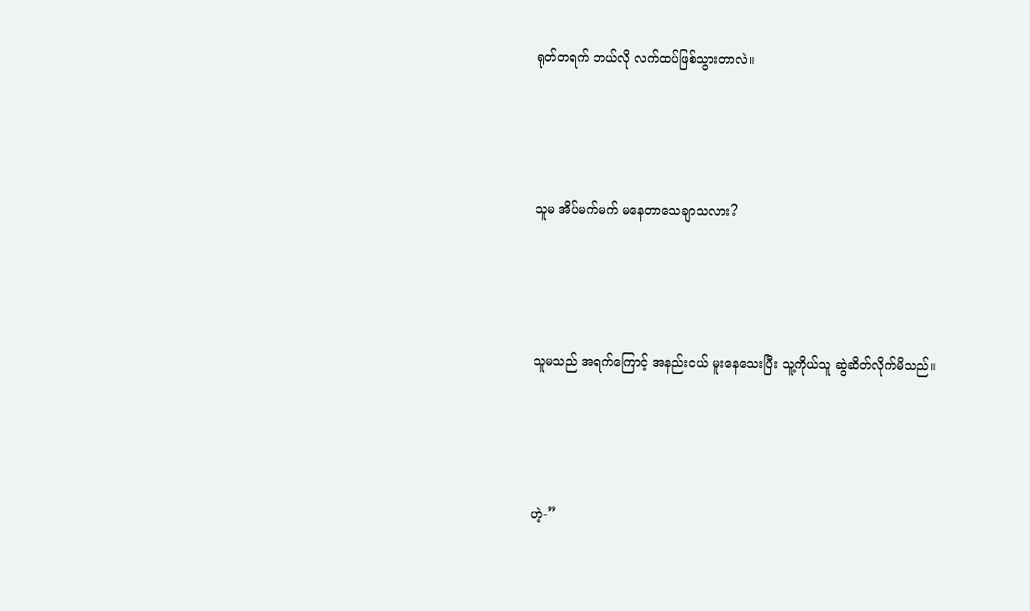ရုတ်တရက် ဘယ်လို လက်ထပ်ဖြစ်သွားတာလဲ။





သူမ အိပ်မက်မက် မနေတာသေချာသလား?





သူမသည် အရက်ကြောင့် အနည်းငယ် မူးနေသေးပြီး သူ့ကိုယ်သူ ဆွဲဆိတ်လိုက်မိသည်။





ဟဲ့-”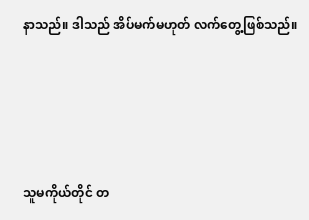နာသည်။ ဒါသည် အိပ်မက်မဟုတ် လက်တွေ့ဖြစ်သည်။





သူမကိုယ်တိုင် တ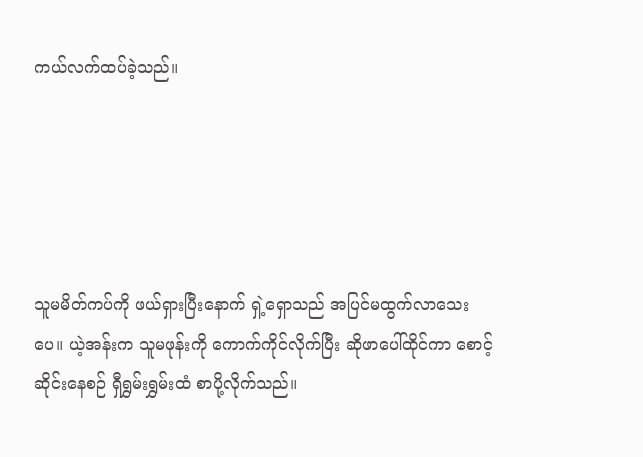ကယ်လက်ထပ်ခဲ့သည်။





သူမမိတ်ကပ်ကို ဖယ်ရှားပြီးနောက် ရှဲ့ရှောသည် အပြင်မထွက်လာသေးပေ။ ယဲ့အန်းက သူမဖုန်းကို ကောက်ကိုင်လိုက်ပြီး ဆိုဖာပေါ်ထိုင်ကာ စောင့်ဆိုင်းနေစဉ် ရှီရွှမ်းရွှမ်းထံ စာပို့လိုက်သည်။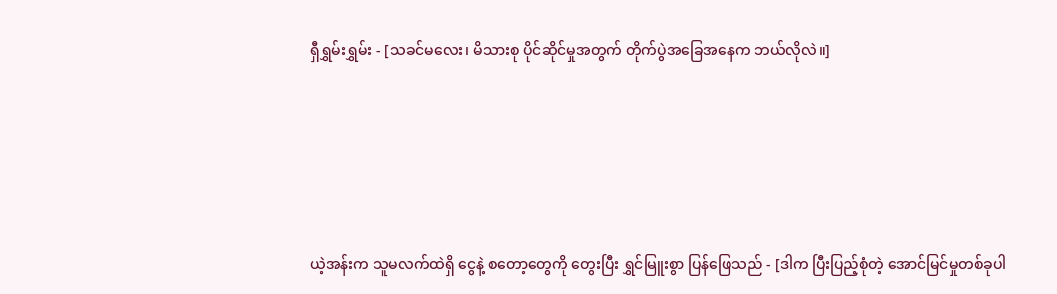ရှီရွှမ်းရွှမ်း - [သခင်မလေး၊ မိသားစု ပိုင်ဆိုင်မှုအတွက် တိုက်ပွဲအခြေအနေက ဘယ်လိုလဲ။]





ယဲ့အန်းက သူမလက်ထဲရှိ ငွေနဲ့ စတော့တွေကို တွေးပြီး ရွှင်မြူးစွာ ပြန်ဖြေသည် - [ဒါက ပြီးပြည့်စုံတဲ့ အောင်မြင်မှုတစ်ခုပါ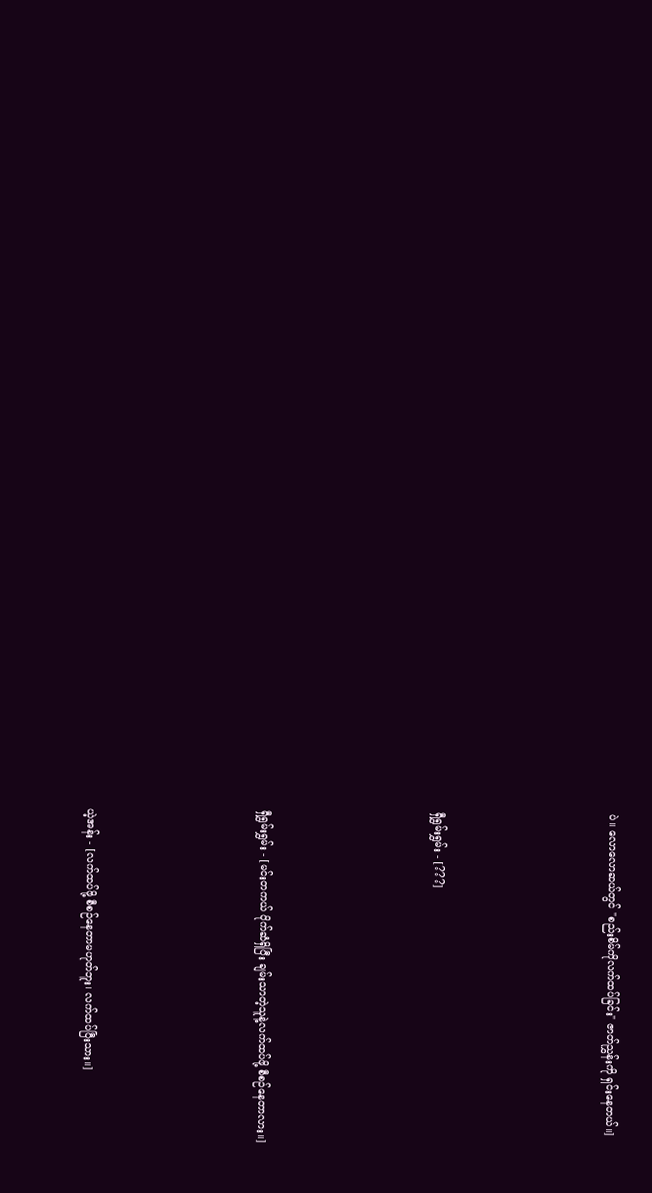ပဲ။ လောလောဆယ်တွင် "စည်းစိမ်ကိုလက်ထပ်ခြင်း" ဇာတ်ညွှန်းကို ရှင်းနေတယ်။]





ရှီရွှမ်းရွှမ်း - [???]





ရှီရွှမ်းရွှမ်း - [မင်းတကယ် ပိုက်ဆံရှိပြီး ချမ်းသာတဲ့သူနဲ့လက်ထပ်ဖို့ စီစဉ်နေတာလား။]





ယဲ့အန်း - [လက်ထပ်ဖို့ စီစဉ်နေတာမဟုတ်ဘူး၊ လက်ထပ်ပြီးသား။]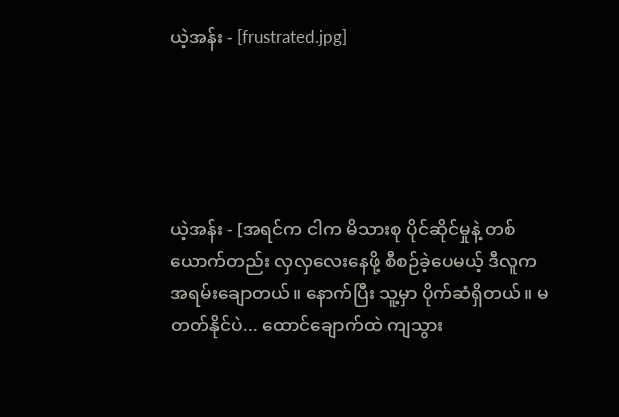ယဲ့အန်း - [frustrated.jpg]





ယဲ့အန်း - [အရင်က ငါက မိသားစု ပိုင်ဆိုင်မှုနဲ့ တစ်ယောက်တည်း လှလှလေးနေဖို့ စီစဉ်ခဲ့ပေမယ့် ဒီလူက အရမ်းချောတယ်။ နောက်ပြီး သူ့မှာ ပိုက်ဆံရှိတယ်။ မတတ်နိုင်ပဲ... ထောင်ချောက်ထဲ ကျသွား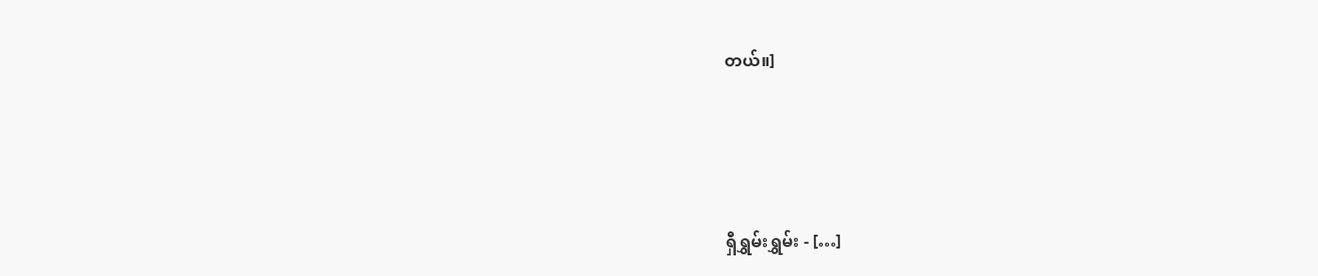တယ်။]





ရှီရွှမ်းရွှမ်း - […]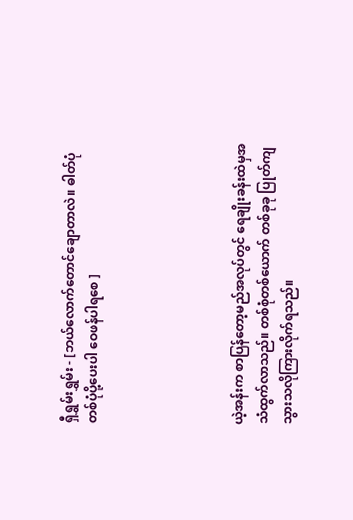ရှီရွှမ်းရွှမ်း - [ဘယ်လောက်တောင်ချောတာလဲ။ ဓါတ်ပုံတစ်ပုံပို့ပေးပါ ဝေဖန်ပါရစေ ]





ယဲ့အန်းက စာပြန်တော့မည်အလုပ်တွင် ရေချိုးခန်းထဲမှအသံထွက်လာသည်။ တစ်စုံတစ်ယောက် တစ်ခုခု ပြုတ်ကျသွားသလိုကြားလိုက်ရသည်။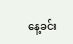နေ့ခင်း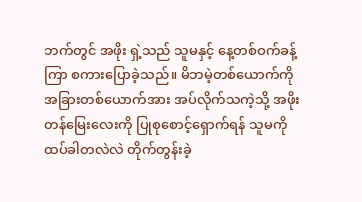ဘက်တွင် အဖိုး ရှဲ့သည် သူမနှင့် နေ့တစ်ဝက်ခန့်ကြာ စကားပြောခဲ့သည်။ မိဘမဲ့တစ်ယောက်ကို အခြားတစ်ယောက်အား အပ်လိုက်သကဲ့သို့ အဖိုးတန်မြေးလေးကို ပြုစုစောင့်ရှောက်ရန် သူမကို ထပ်ခါတလဲလဲ တိုက်တွန်းခဲ့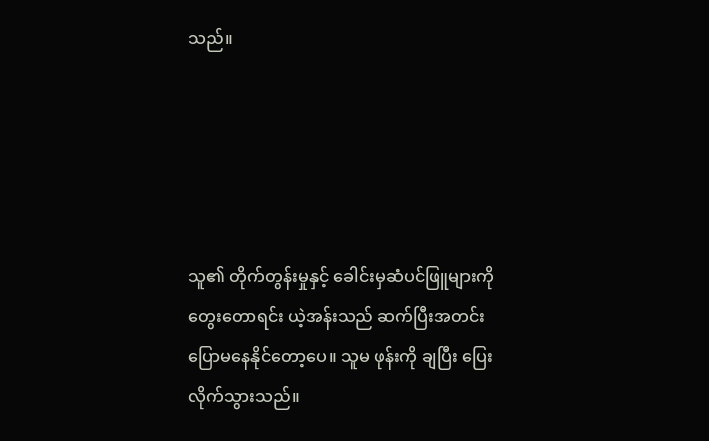သည်။





သူ၏ တိုက်တွန်းမှုနှင့် ခေါင်းမှဆံပင်ဖြူများကို တွေးတောရင်း ယဲ့အန်းသည် ဆက်ပြီးအတင်းပြောမနေနိုင်တော့ပေ။ သူမ ဖုန်းကို ချပြီး ပြေးလိုက်သွားသည်။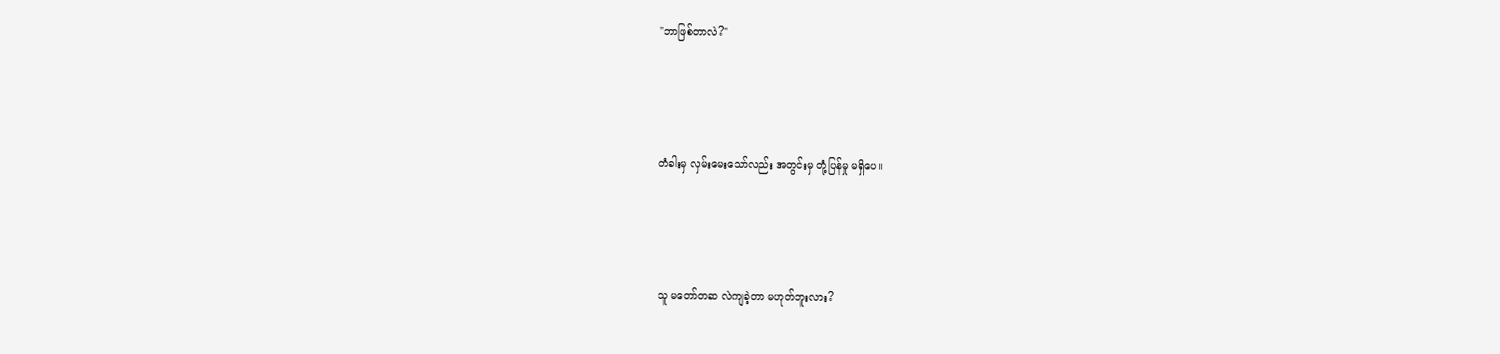"ဘာဖြစ်တာလဲ?"





တံခါးမှ လှမ်းမေးသော်လည်း အတွင်းမှ တုံ့ပြန်မှု မရှိပေ။





သူ မတော်တဆ လဲကျခဲ့တာ မဟုတ်ဘူးလား?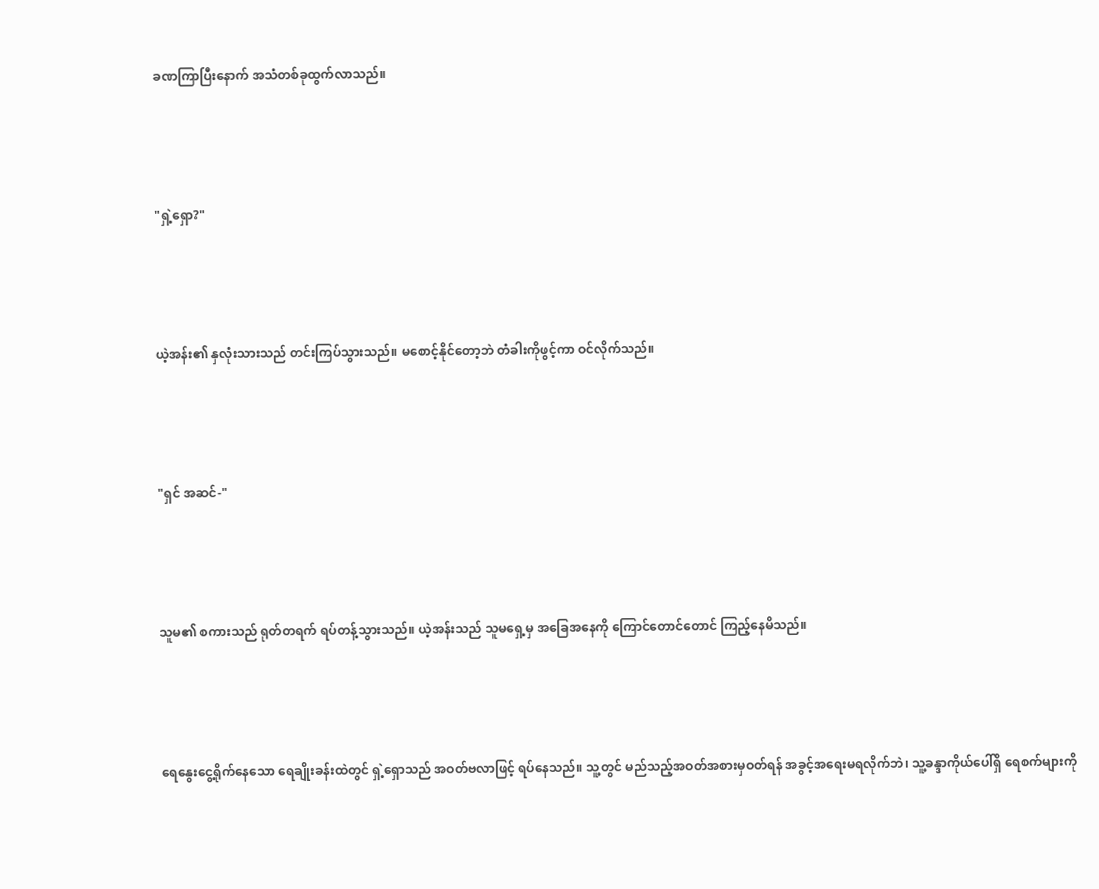ခဏကြာပြီးနောက် အသံတစ်ခုထွက်လာသည်။





"ရှဲ့ရှော?"





ယဲ့အန်း၏ နှလုံးသားသည် တင်းကြပ်သွားသည်။ မစောင့်နိုင်တော့ဘဲ တံခါးကိုဖွင့်ကာ ဝင်လိုက်သည်။





"ရှင် အဆင်-"





သူမ၏ စကားသည် ရုတ်တရက် ရပ်တန့်သွားသည်။ ယဲ့အန်းသည် သူမရှေ့မှ အခြေအနေကို ကြောင်တောင်တောင် ကြည့်နေမိသည်။





ရေနွေးငွေ့ရိုက်နေသော ရေချိုးခန်းထဲတွင် ရှဲ့ရှောသည် အဝတ်ဗလာဖြင့် ရပ်နေသည်။ သူ့တွင် မည်သည့်အဝတ်အစားမှဝတ်ရန် အခွင့်အရေးမရလိုက်ဘဲ၊ သူ့ခန္ဒာကိုယ်ပေါ်ရှိ ရေစက်များကို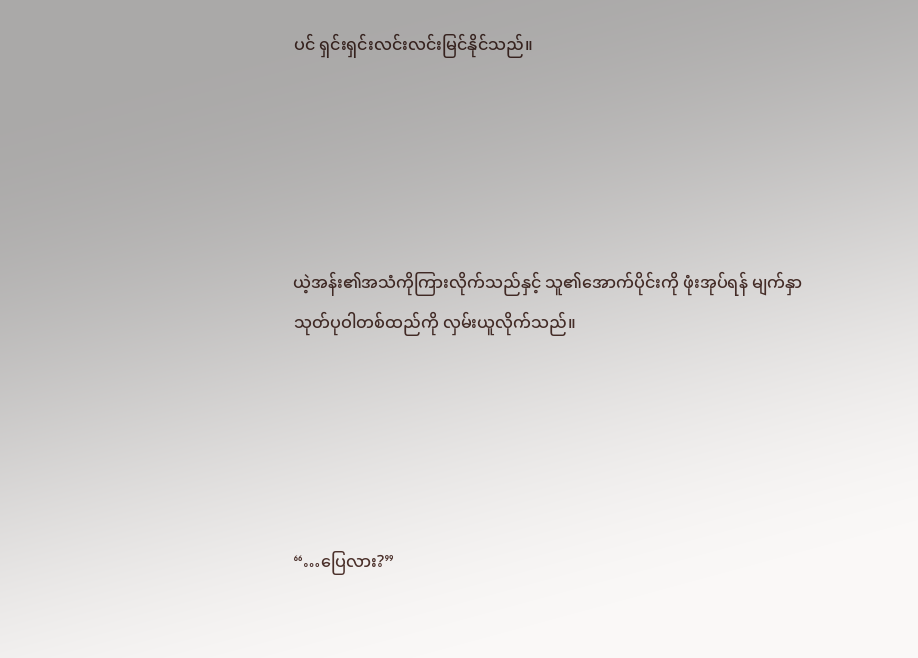ပင် ရှင်းရှင်းလင်းလင်းမြင်နိုင်သည်။





ယဲ့အန်း၏အသံကိုကြားလိုက်သည်နှင့် သူ၏အောက်ပိုင်းကို ဖုံးအုပ်ရန် မျက်နှာသုတ်ပုဝါတစ်ထည်ကို လှမ်းယူလိုက်သည်။





“…ပြေလား?”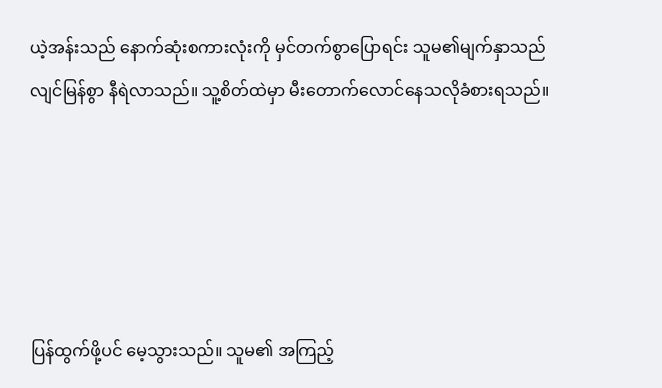ယဲ့အန်းသည် နောက်ဆုံးစကားလုံးကို မှင်တက်စွာပြောရင်း သူမ၏မျက်နှာသည် လျင်မြန်စွာ နီရဲလာသည်။ သူ့စိတ်ထဲမှာ မီးတောက်လောင်နေသလိုခံစားရသည်။





ပြန်ထွက်ဖို့ပင် မေ့သွားသည်။ သူမ၏ အကြည့်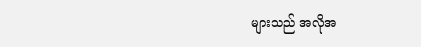များသည် အလိုအ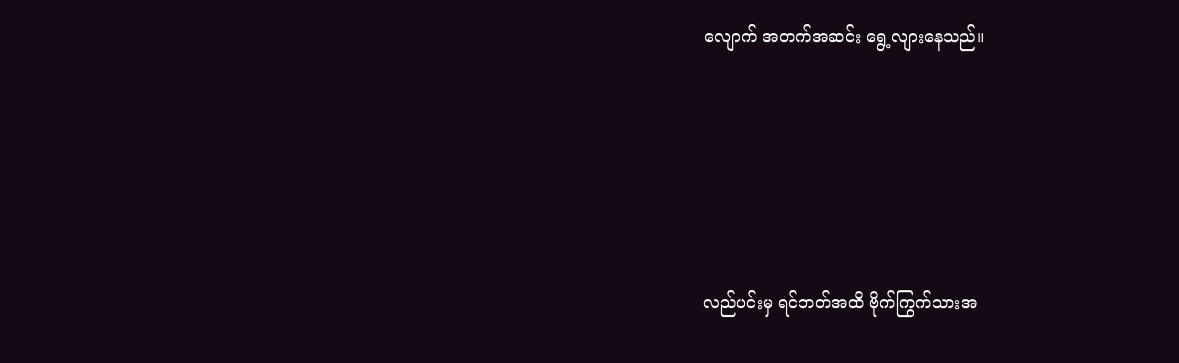လျောက် အတက်အဆင်း ရွေ့လျားနေသည်။





လည်ပင်းမှ ရင်ဘတ်အထိ ဗိုက်ကြွက်သားအ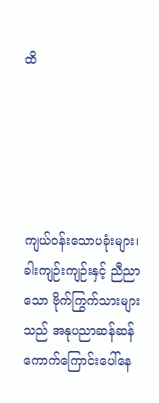ထိ





ကျယ်ဝန်းသောပခုံးများ၊ ခါးကျဉ်းကျဉ်းနှင့် ညီညာသော ဗိုက်ကြွက်သားများသည် အနုပညာဆန်ဆန် ကောက်ကြောင်းပေါ်နေ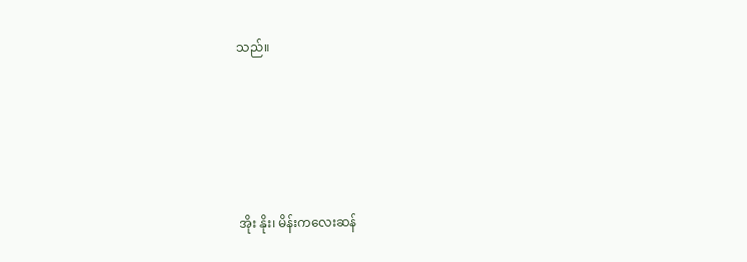သည်။





အိုး နိုး၊ မိန်းကလေးဆန်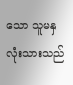သော သူမနှလုံးသားသည်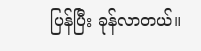ပြန်ပြီး ခုန်လာတယ်။